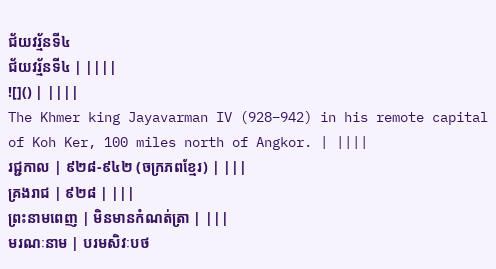ជ័យវរ្ម័នទី៤
ជ័យវរ្ម័នទី៤ | ||||
![]() | ||||
The Khmer king Jayavarman IV (928–942) in his remote capital of Koh Ker, 100 miles north of Angkor. | ||||
រជ្ជកាល | ៩២៨-៩៤២ (ចក្រភពខ្មែរ) | |||
គ្រងរាជ | ៩២៨ | |||
ព្រះនាមពេញ | មិនមានកំណត់ត្រា | |||
មរណៈនាម | បរមសិវៈបថ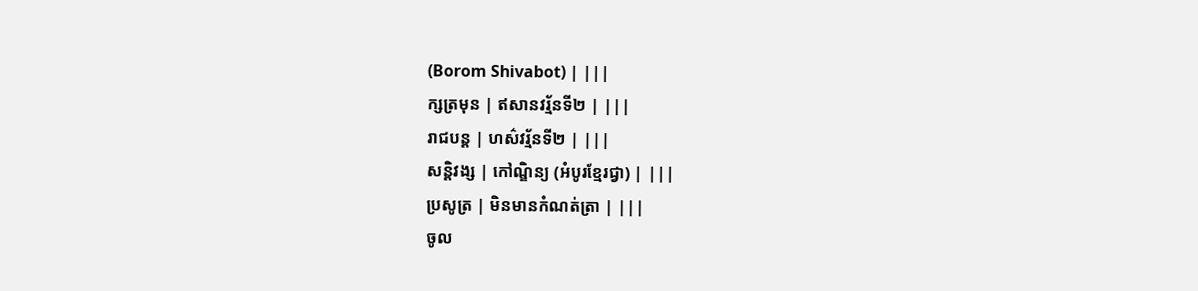(Borom Shivabot) | |||
ក្សត្រមុន | ឥសានវរ្ម័នទី២ | |||
រាជបន្ត | ហស៌វរ្ម័នទី២ | |||
សន្តិវង្ស | កៅណ្ឌិន្យ (អំបូរខ្មែរជ្វា) | |||
ប្រសូត្រ | មិនមានកំណត់ត្រា | |||
ចូល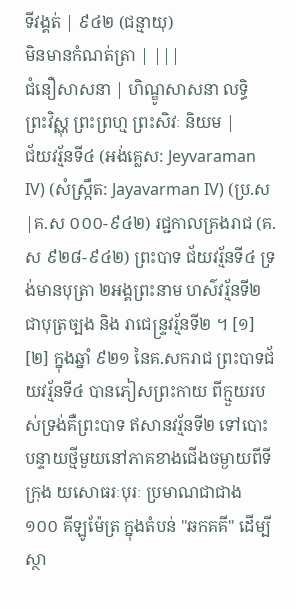ទីវង្គត់ | ៩៤២ (ជន្មាយុ)
មិនមានកំណត់ត្រា | |||
ជំនឿសាសនា | ហិណ្ឌូសាសនា លទ្ធិ
ព្រះវិស្ណុ ព្រះព្រហ្ម ព្រះសិវៈ និយម |
ជ័យវរ្ម័នទី៤ (អង់គ្លេស: Jeyvaraman IV) (សំស្ក្រឹត: Jayavarman IV) (ប្រ.ស|គ.ស ០០០-៩៤២) រជ្ជកាលគ្រងរាជ (គ.ស ៩២៨-៩៤២) ព្រះបាទ ជ័យវរ្ម័នទី៤ ទ្រង់មានបុត្រា ២អង្គព្រះនាម ហស៌វរ្ម័នទី២ ជាបុត្រច្បង និង រាជេន្ទ្រវរ្ម័នទី២ ។ [១] [២] ក្នុងឆ្នាំ ៩២១ នៃគ.សករាជ ព្រះបាទជ័យវរ្ម័នទី៤ បានភៀសព្រះកាយ ពីក្មួយរបស់ទ្រង់គឺព្រះបាទ ឥសានវរ្ម័នទី២ ទៅបោះបន្ទាយថ្មីមួយនៅភាគខាងជើងចម្ងាយពីទីក្រុង យសោធរៈបុរៈ ប្រមាណជាជាង ១០០ គីឡូម៉ែត្រ ក្នុងតំបន់ "ឆកគគី" ដើម្បីស្ថា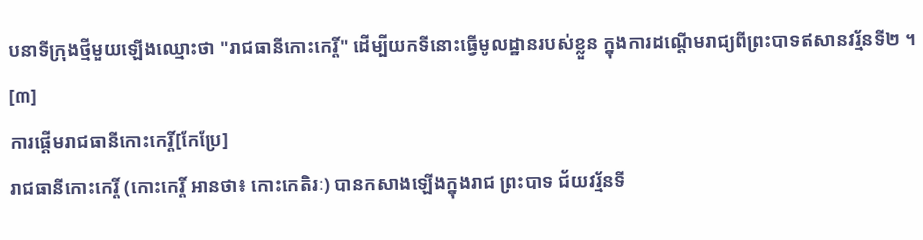បនាទីក្រុងថ្មីមួយឡើងឈ្មោះថា "រាជធានីកោះកេរ្តិ៍" ដើម្បីយកទីនោះធ្វើមូលដ្ឋានរបស់ខ្លួន ក្នុងការដណ្ដើមរាជ្យពីព្រះបាទឥសានវរ្ម័នទី២ ។ [៣]
ការផ្ដើមរាជធានីកោះកេរ្តិ៍[កែប្រែ]
រាជធានីកោះកេរ្តិ៍ (កោះកេរ្តិ៍ អានថា៖ កោះកេតិរៈ) បានកសាងឡើងក្នុងរាជ ព្រះបាទ ជ័យវរ្ម័នទី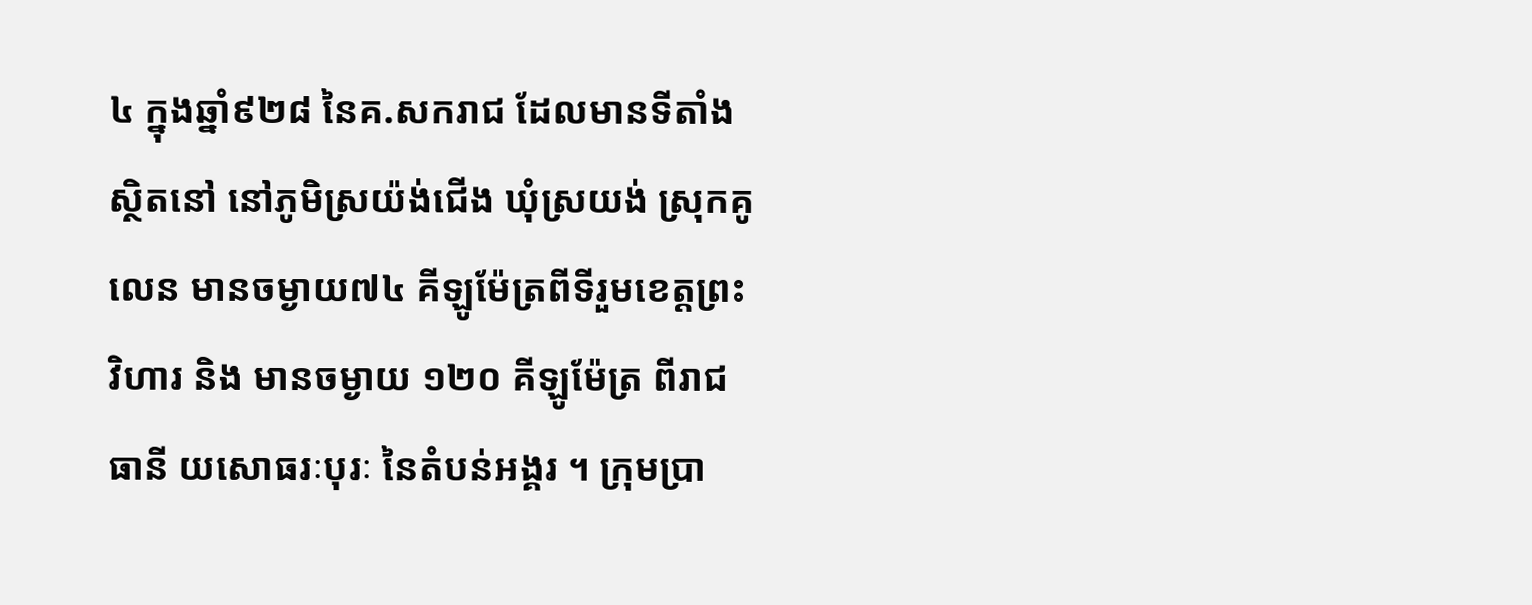៤ ក្នុងឆ្នាំ៩២៨ នៃគ.សករាជ ដែលមានទីតាំងស្ថិតនៅ នៅភូមិស្រយ៉ង់ជើង ឃុំស្រយង់ ស្រុកគូលេន មានចម្ងាយ៧៤ គីឡូម៉ែត្រពីទីរួមខេត្តព្រះវិហារ និង មានចម្ងាយ ១២០ គីឡូម៉ែត្រ ពីរាជធានី យសោធរៈបុរៈ នៃតំបន់អង្គរ ។ ក្រុមប្រា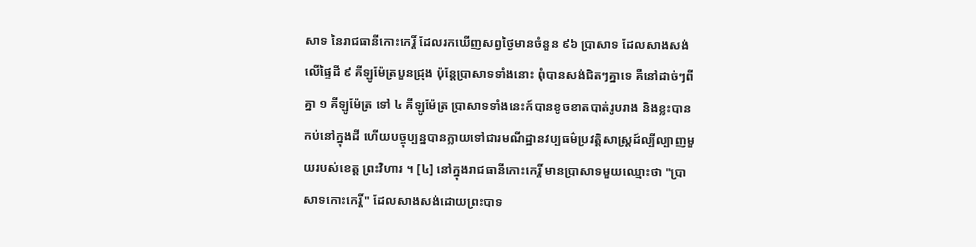សាទ នៃរាជធានីកោះកេរ្តិ៍ ដែលរកឃើញសព្វថ្ងៃមានចំនួន ៩៦ ប្រាសាទ ដែលសាងសង់លើផ្ទៃដី ៩ គីឡូម៉ែត្របួនជ្រុង ប៉ុន្តែប្រាសាទទាំងនោះ ពុំបានសង់ជិតៗគ្នាទេ គឺនៅដាច់ៗពីគ្នា ១ គីឡូម៉ែត្រ ទៅ ៤ គីឡូម៉ែត្រ បា្រសាទទាំងនេះក៍បានខូចខាតបាត់រូបរាង និងខ្លះបានកប់នៅក្នុងដី ហើយបច្ចុប្បន្នបានក្លាយទៅជារមណីដ្ឋានវប្បធម៌ប្រវត្តិសាស្ត្រដ៍ល្បីល្បាញមួយរបស់ខេត្ត ព្រះវិហារ ។ [៤] នៅក្នុងរាជធានីកោះកេរ្តិ៍ មានប្រាសាទមួយឈ្មោះថា "ប្រាសាទកោះកេរ្តិ៍" ដែលសាងសង់ដោយព្រះបាទ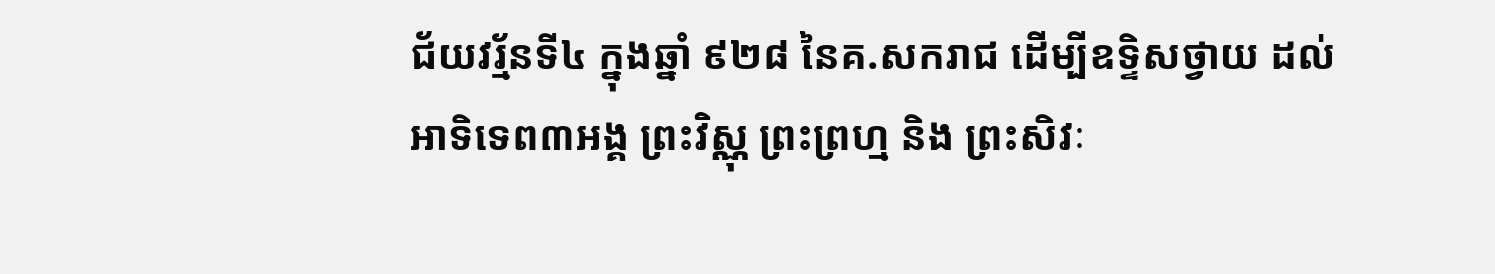ជ័យវរ្ម័នទី៤ ក្នុងឆ្នាំ ៩២៨ នៃគ.សករាជ ដើម្បីឧទ្ទិសថ្វាយ ដល់អាទិទេព៣អង្គ ព្រះវិស្ណុ ព្រះព្រហ្ម និង ព្រះសិវៈ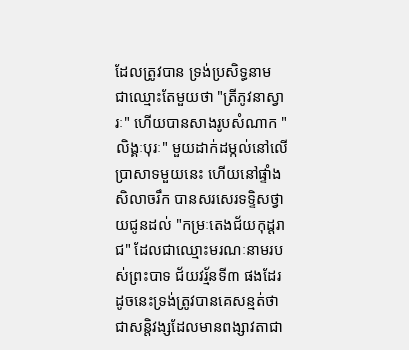ដែលត្រូវបាន ទ្រង់ប្រសិទ្ធនាម ជាឈ្មោះតែមួយថា "ត្រីភូវនាស្វារៈ" ហើយបានសាងរូបសំណាក "លិង្គៈបុរៈ" មួយដាក់ដម្កល់នៅលើប្រាសាទមួយនេះ ហើយនៅផ្ទាំងសិលាចរឹក បានសរសេរទទ្ទិសថ្វាយជូនដល់ "កម្រៈតេងជ័យកុដ្តរាជ" ដែលជាឈ្មោះមរណៈនាមរបស់ព្រះបាទ ជ័យវរ្ម័នទី៣ ផងដែរ ដូចនេះទ្រង់ត្រូវបានគេសន្មត់ថាជាសន្តិវង្សដែលមានពង្សាវតាជា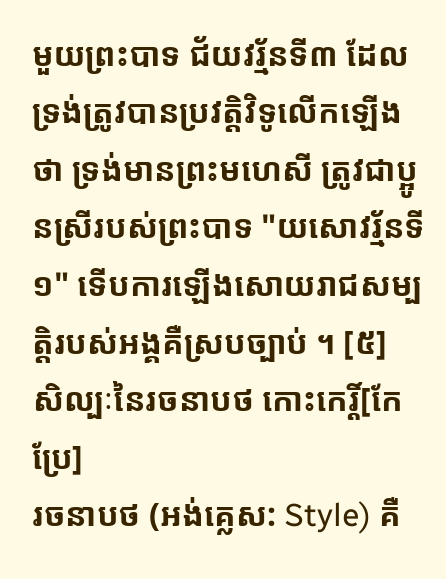មួយព្រះបាទ ជ័យវរ្ម័នទី៣ ដែលទ្រង់ត្រូវបានប្រវត្តិវិទូលើកឡើងថា ទ្រង់មានព្រះមហេសី ត្រូវជាប្អូនស្រីរបស់ព្រះបាទ "យសោវរ្ម័នទី១" ទើបការឡើងសោយរាជសម្បត្តិរបស់អង្គគឺស្របច្បាប់ ។ [៥]
សិល្បៈនៃរចនាបថ កោះកេរ្តិ៍[កែប្រែ]
រចនាបថ (អង់គ្លេស: Style) គឺ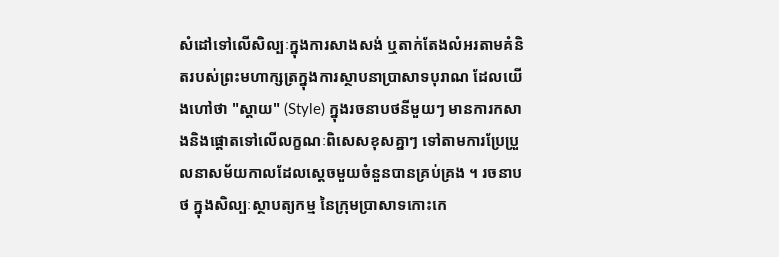សំដៅទៅលើសិល្បៈក្នុងការសាងសង់ ឬតាក់តែងលំអរតាមគំនិតរបស់ព្រះមហាក្សត្រក្នុងការស្ថាបនាប្រាសាទបុរាណ ដែលយើងហៅថា "ស្តាយ" (Style) ក្នុងរចនាបថនីមួយៗ មានការកសាងនិងផ្ដោតទៅលើលក្ខណៈពិសេសខុសគ្នាៗ ទៅតាមការប្រែប្រួលនាសម័យកាលដែលស្ដេចមួយចំនួនបានគ្រប់គ្រង ។ រចនាបថ ក្នុងសិល្បៈស្ថាបត្យកម្ម នៃក្រុមប្រាសាទកោះកេ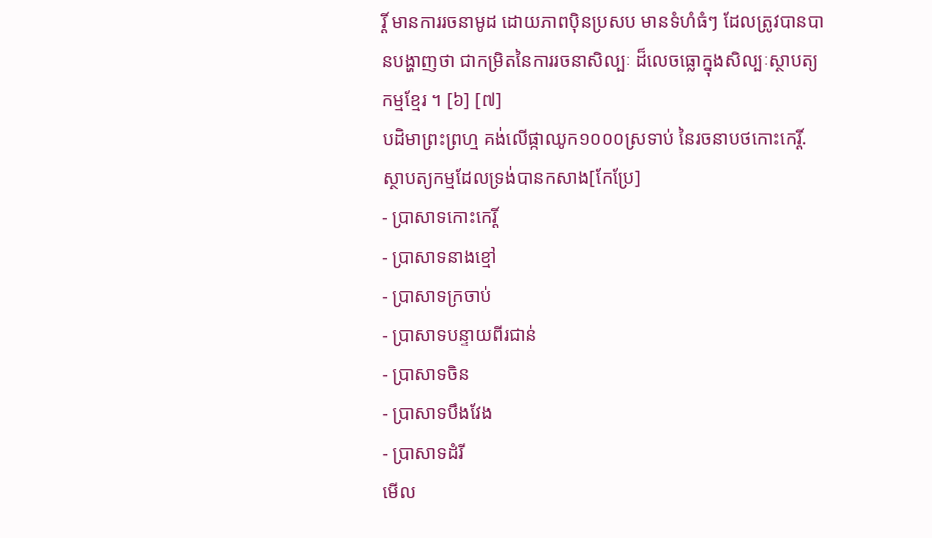រ្តិ៍ មានការរចនាមូដ ដោយភាពបុិនប្រសប មានទំហំធំៗ ដែលត្រូវបានបានបង្ហាញថា ជាកម្រិតនៃការរចនាសិល្បៈ ដ៏លេចធ្លោក្នុងសិល្បៈស្ថាបត្យកម្មខ្មែរ ។ [៦] [៧]
បដិមាព្រះព្រហ្ម គង់លើផ្កាឈូក១០០០ស្រទាប់ នៃរចនាបថកោះកេរ្តិ៍.
ស្ថាបត្យកម្មដែលទ្រង់បានកសាង[កែប្រែ]
- ប្រាសាទកោះកេរ្តិ៍
- ប្រាសាទនាងខ្មៅ
- ប្រាសាទក្រចាប់
- ប្រាសាទបន្ទាយពីរជាន់
- ប្រាសាទចិន
- ប្រាសាទបឹងវែង
- ប្រាសាទដំរី
មើល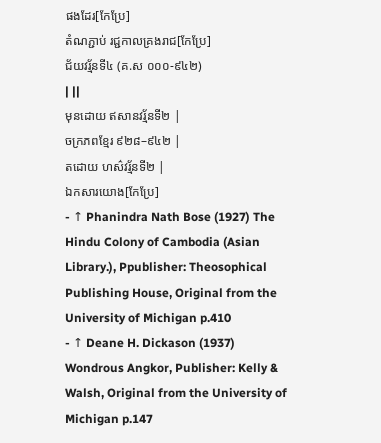ផងដែរ[កែប្រែ]
តំណភ្ជាប់ រជ្ជកាលគ្រងរាជ[កែប្រែ]
ជ័យវរ្ម័នទី៤ (គ.ស ០០០-៩៤២)
| ||
មុនដោយ ឥសានវរ្ម័នទី២ |
ចក្រភពខ្មែរ ៩២៨–៩៤២ |
តដោយ ហស៌វរ្ម័នទី២ |
ឯកសារយោង[កែប្រែ]
- ↑ Phanindra Nath Bose (1927) The Hindu Colony of Cambodia (Asian Library.), Ppublisher: Theosophical Publishing House, Original from the University of Michigan p.410
- ↑ Deane H. Dickason (1937) Wondrous Angkor, Publisher: Kelly & Walsh, Original from the University of Michigan p.147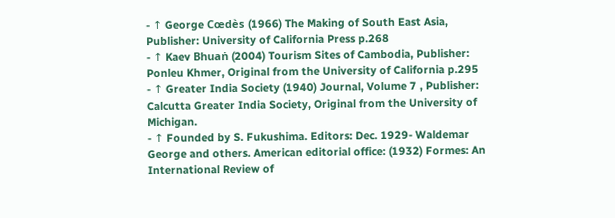- ↑ George Cœdès (1966) The Making of South East Asia, Publisher: University of California Press p.268
- ↑ Kaev Bhuaṅ (2004) Tourism Sites of Cambodia, Publisher: Ponleu Khmer, Original from the University of California p.295
- ↑ Greater India Society (1940) Journal, Volume 7 , Publisher: Calcutta Greater India Society, Original from the University of Michigan.
- ↑ Founded by S. Fukushima. Editors: Dec. 1929- Waldemar George and others. American editorial office: (1932) Formes: An International Review of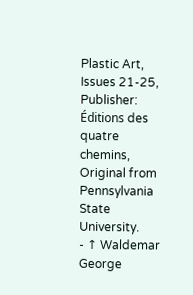Plastic Art, Issues 21-25, Publisher: Éditions des quatre chemins, Original from Pennsylvania State University.
- ↑ Waldemar George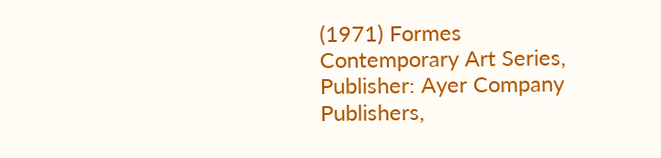(1971) Formes Contemporary Art Series, Publisher: Ayer Company Publishers,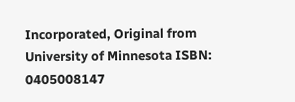Incorporated, Original from University of Minnesota ISBN: 0405008147